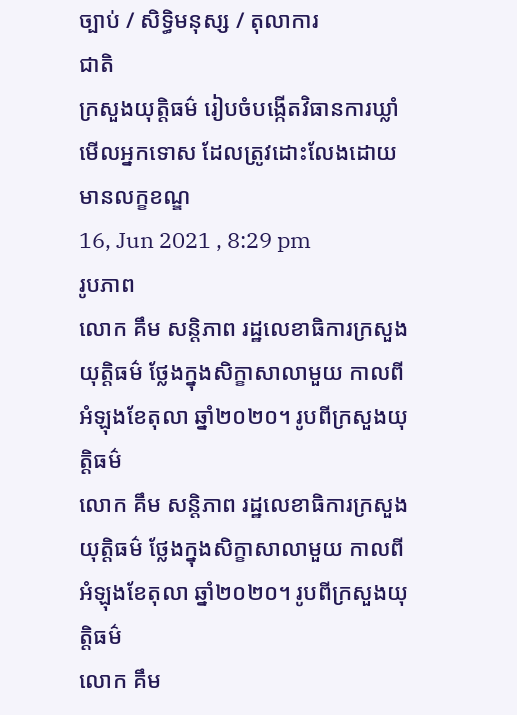ច្បាប់ / សិទិ្ធមនុស្ស / តុលាការ
ជាតិ
ក្រសួងយុត្តិធម៌ រៀបចំបង្កើតវិធានការឃ្លាំមើលអ្នកទោស ដែលត្រូវដោះលែងដោយមានលក្ខខណ្ឌ
16, Jun 2021 , 8:29 pm
រូបភាព
លោក គឹម សន្តិភាព រដ្ឋលេខាធិការក្រសួងយុត្តិធម៌ ថ្លែងក្នុងសិក្ខាសាលាមួយ កាលពីអំឡុងខែតុលា ឆ្នាំ២០២០។ រូបពីក្រសួងយុត្តិធម៌
លោក គឹម សន្តិភាព រដ្ឋលេខាធិការក្រសួងយុត្តិធម៌ ថ្លែងក្នុងសិក្ខាសាលាមួយ កាលពីអំឡុងខែតុលា ឆ្នាំ២០២០។ រូបពីក្រសួងយុត្តិធម៌
លោក គឹម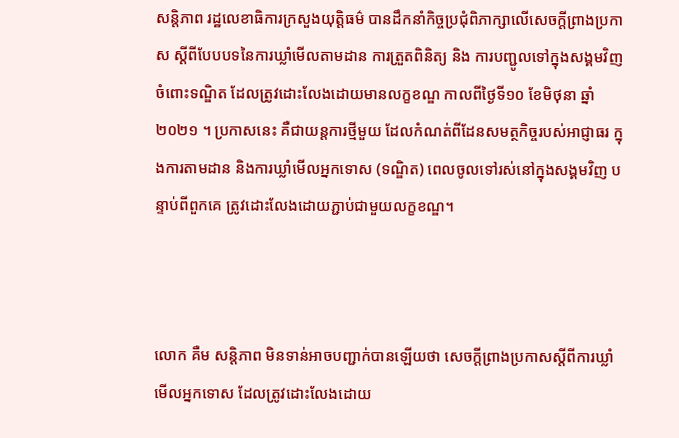សន្តិភាព រដ្ឋលេខាធិការក្រសួងយុត្តិធម៌ បានដឹកនាំកិច្ចប្រជុំពិភាក្សាលើសេចក្តីព្រាងប្រកាស ស្តីពីបែបបទនៃការឃ្លាំមើលតាមដាន ការត្រួតពិនិត្យ និង ការបញ្ជូលទៅក្នុងសង្គមវិញ ចំពោះទណ្ឌិត ដែលត្រូវដោះលែងដោយមានលក្ខខណ្ឌ កាលពីថ្ងៃទី១០ ខែមិថុនា ឆ្នាំ២០២១ ។ ប្រកាសនេះ គឺជាយន្តការថ្មីមួយ ដែលកំណត់ពីដែនសមត្ថកិច្ចរបស់អាជ្ញាធរ ក្នុងការតាមដាន និងការឃ្លាំមើលអ្នកទោស (ទណ្ឌិត) ពេលចូលទៅរស់នៅក្នុងសង្គមវិញ បន្ទាប់ពីពួកគេ ត្រូវដោះលែងដោយភ្ជាប់ជាមួយលក្ខខណ្ឌ។



លោក គឺម សន្តិភាព មិនទាន់អាចបញ្ជាក់បានឡើយថា សេចក្តីព្រាងប្រកាសស្តីពីការឃ្លាំមើលអ្នកទោស ដែលត្រូវដោះលែងដោយ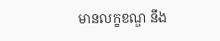មានលក្ខខណ្ឌ នឹង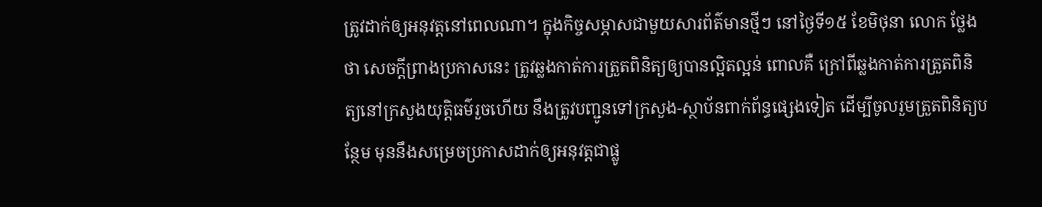ត្រូវដាក់ឲ្យអនុវត្តនៅពេលណា។ ក្នុងកិច្ចសម្ភាសជាមួយសារព័ត៌មានថ្មីៗ នៅថ្ងៃទី១៥ ខែមិថុនា លោក ថ្លែងថា សេចក្តីព្រាងប្រកាសនេះ ត្រូវឆ្លងកាត់ការត្រួតពិនិត្យឲ្យបានល្អិតល្អន់ ពោលគឺ ក្រៅពីឆ្លងកាត់ការត្រួតពិនិត្យនៅក្រសួងយុត្តិធម៌រួចហើយ នឹងត្រូវបញ្ជូនទៅក្រសួង-ស្ថាប័នពាក់ព័ន្ធផ្សេងទៀត ដើម្បីចូលរួមត្រួតពិនិត្យបន្ថែម មុននឹងសម្រេចប្រកាសដាក់ឲ្យអនុវត្តជាផ្លូ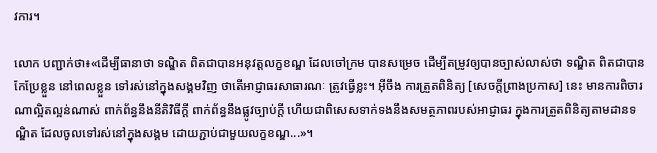វការ។

លោក បញ្ជាក់ថា៖«ដើម្បីធានាថា ទណ្ឌិត ពិតជាបានអនុវត្តលក្ខខណ្ឌ ដែលចៅក្រម បានសម្រេច ដើម្បីតម្រូវឲ្យបានច្បាស់លាស់ថា ទណ្ឌិត ពិតជាបានកែប្រែខ្លួន នៅពេលខ្លួន ទៅរស់នៅក្នុងសង្គមវិញ ថាតើអាជ្ញាធរសាធារណៈ ត្រូវធ្វើខ្លះ។ អ៊ីចឹង ការត្រួតពិនិត្យ [សេចក្តីព្រាងប្រកាស] នេះ មានការពិចារណាល្អិតល្អន់ណាស់ ពាក់ព័ន្ធនឹងនីតិវិធីក្តី ពាក់ព័ន្ធនឹងផ្លូវច្បាប់ក្តី ហើយជាពិសេសទាក់ទងនឹងសមត្ថភាពរបស់អាជ្ញាធរ ក្នុងការត្រួតពិនិត្យតាមដានទណ្ឌិត ដែលចូលទៅរស់នៅក្នុងសង្គម ដោយភ្ជាប់ជាមួយលក្ខខណ្ឌ...»។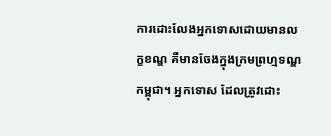ការដោះលែងអ្នកទោសដោយមានលក្ខខណ្ឌ គឺមានចែងក្នុងក្រមព្រហ្មទណ្ឌកម្ពុជា។ អ្នកទោស ដែលត្រូវដោះ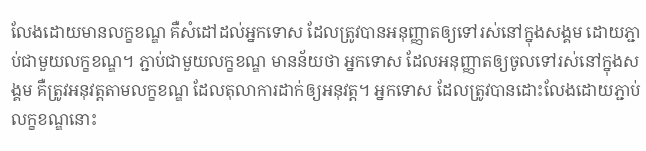លែងដោយមានលក្ខខណ្ឌ គឺសំដៅដល់អ្នកទោស ដែលត្រូវបានអនុញ្ញាតឲ្យទៅរស់នៅក្នុងសង្គម ដោយភ្ជាប់ជាមួយលក្ខខណ្ឌ។ ភ្ជាប់ជាមួយលក្ខខណ្ឌ មានន័យថា អ្នកទោស ដែលអនុញ្ញាតឲ្យចូលទៅរស់នៅក្នុងសង្គម គឺត្រូវអនុវត្តតាមលក្ខខណ្ឌ ដែលតុលាការដាក់ឲ្យអនុវត្ត។ អ្នកទោស ដែលត្រូវបានដោះលែងដោយភ្ជាប់លក្ខខណ្ឌនោះ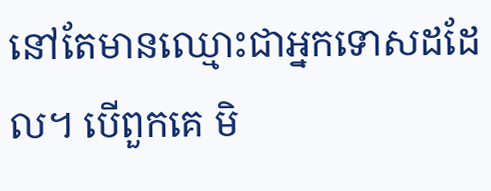នៅតែមានឈ្មោះជាអ្នកទោសដដែល។ បើពួកគេ មិ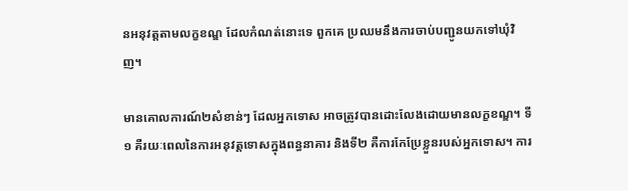នអនុវត្តតាមលក្ខខណ្ឌ ដែលកំណត់នោះទេ ពួកគេ ប្រឈមនឹងការចាប់បញ្ជូនយកទៅឃុំវិញ។

មានគោលការណ៍២សំខាន់ៗ ដែលអ្នកទោស អាចត្រូវបានដោះលែងដោយមានលក្ខខណ្ឌ។ ទី១ គឺរយៈពេលនៃការអនុវត្តទោសក្នុងពន្ធនាគារ និងទី២ គឺការកែប្រែខ្លួនរបស់អ្នកទោស។ ការ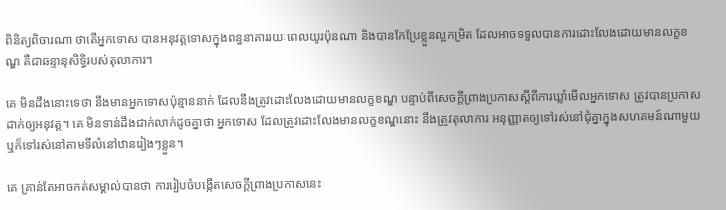ពិនិត្យពិចារណា ថាតើអ្នកទោស បានអនុវត្តទោសក្នុងពន្ធនាគាររយៈពេលយូរប៉ុនណា និងបានកែប្រែខ្លួនល្អកម្រិត ដែលអាចទទួលបានការដោះលែងដោយមានលក្ខខណ្ឌ គឺជាឆន្ទានុសិទ្ធិរបស់តុលាការ។

គេ មិនដឹងនោះទេថា នឹងមានអ្នកទោសប៉ុន្មាននាក់ ដែលនឹងត្រូវដោះលែងដោយមានលក្ខខណ្ឌ បន្ទាប់ពីសេចក្តីព្រាងប្រកាសស្តីពីការឃ្លាំមើលអ្នកទោស ត្រូវបានប្រកាសដាក់ឲ្យអនុវត្ត។ គេ មិនទាន់ដឹងជាក់លាក់ដូចគ្នាថា អ្នកទោស ដែលត្រូវដោះលែងមានលក្ខខណ្ឌនោះ នឹងត្រូវតុលាការ អនុញ្ញាតឲ្យទៅរស់នៅជុំគ្នាក្នុងសហគមន៍ណាមួយ ឬក៏ទៅរស់នៅតាមទីលំនៅឋានរៀងៗខ្លួន។

គេ គ្រាន់តែអាចកត់សម្គាល់បានថា ការរៀបចំបង្កើតសេចក្តីព្រាងប្រកាសនេះ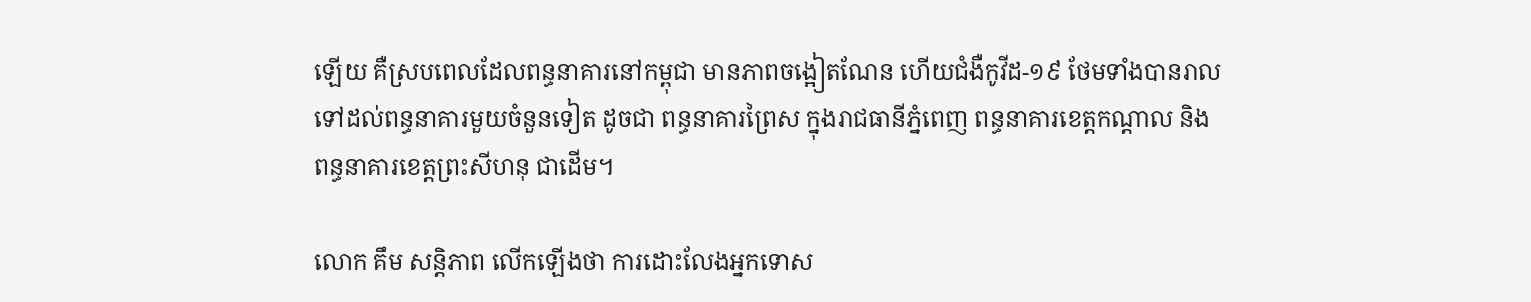ឡើយ គឺស្របពេលដែលពន្ធនាគារនៅកម្ពុជា មានភាពចង្អៀតណែន ហើយជំងឺកូវីដ-១៩ ថែមទាំងបានរាលទៅដល់ពន្ធនាគារមួយចំនួនទៀត ដូចជា ពន្ធនាគារព្រៃស ក្នុងរាជធានីភ្នំពេញ ពន្ធនាគារខេត្តកណ្តាល និង ពន្ធនាគារខេត្តព្រះសីហនុ ជាដើម។

លោក គឹម សន្តិភាព លើកឡើងថា ការដោះលែងអ្នកទោស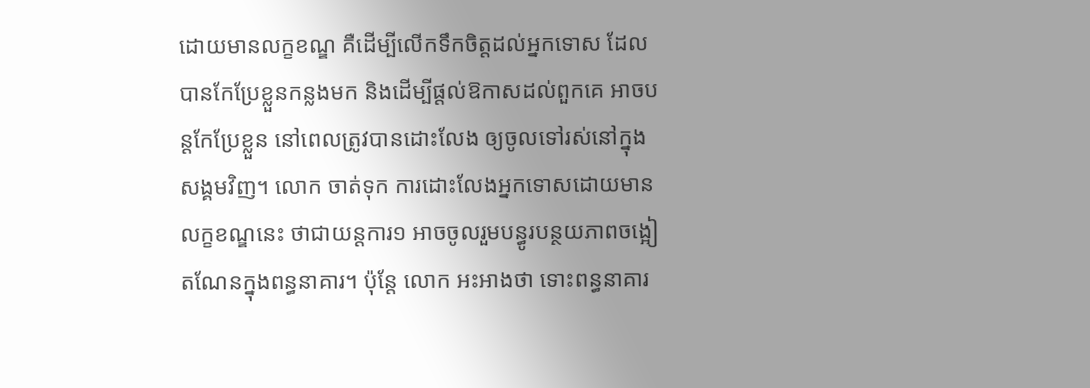ដោយមានលក្ខខណ្ឌ គឺដើម្បីលើកទឹកចិត្តដល់អ្នកទោស ដែលបានកែប្រែខ្លួនកន្លងមក និងដើម្បីផ្តល់ឱកាសដល់ពួកគេ អាចបន្តកែប្រែខ្លួន នៅពេលត្រូវបានដោះលែង ឲ្យចូលទៅរស់នៅក្នុងសង្គមវិញ។ លោក ចាត់ទុក ការដោះលែងអ្នកទោសដោយមានលក្ខខណ្ឌនេះ ថាជាយន្តការ១ អាចចូលរួមបន្ធូរបន្ថយភាពចង្អៀតណែនក្នុងពន្ធនាគារ។ ប៉ុន្តែ លោក អះអាងថា ទោះពន្ធនាគារ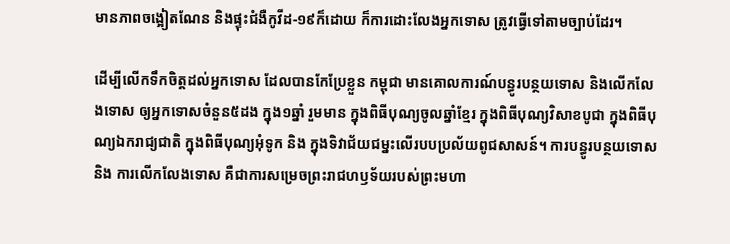មានភាពចង្អៀតណែន និងផ្ទុះជំងឺកូវីដ-១៩ក៏ដោយ ក៏ការដោះលែងអ្នកទោស ត្រូវធ្វើទៅតាមច្បាប់ដែរ។

ដើម្បីលើកទឹកចិត្តដល់អ្នកទោស ដែលបានកែប្រែខ្លួន កម្ពុជា មានគោលការណ៍បន្ធូរបន្ថយទោស និងលើកលែងទោស ឲ្យអ្នកទោសចំនួន៥ដង ក្នុង១ឆ្នាំ រួមមាន ក្នុងពិធីបុណ្យចូលឆ្នាំខ្មែរ ក្នុងពិធីបុណ្យវិសាខបូជា ក្នុងពិធីបុណ្យឯករាជ្យជាតិ ក្នុងពិធីបុណ្យអុំទូក និង ក្នុងទិវាជ័យជម្នះលើរបបប្រល័យពូជសាសន៍។ ការបន្ធូរបន្ថយទោស និង ការលើកលែងទោស គឺជាការសម្រេចព្រះរាជហឫទ័យរបស់ព្រះមហា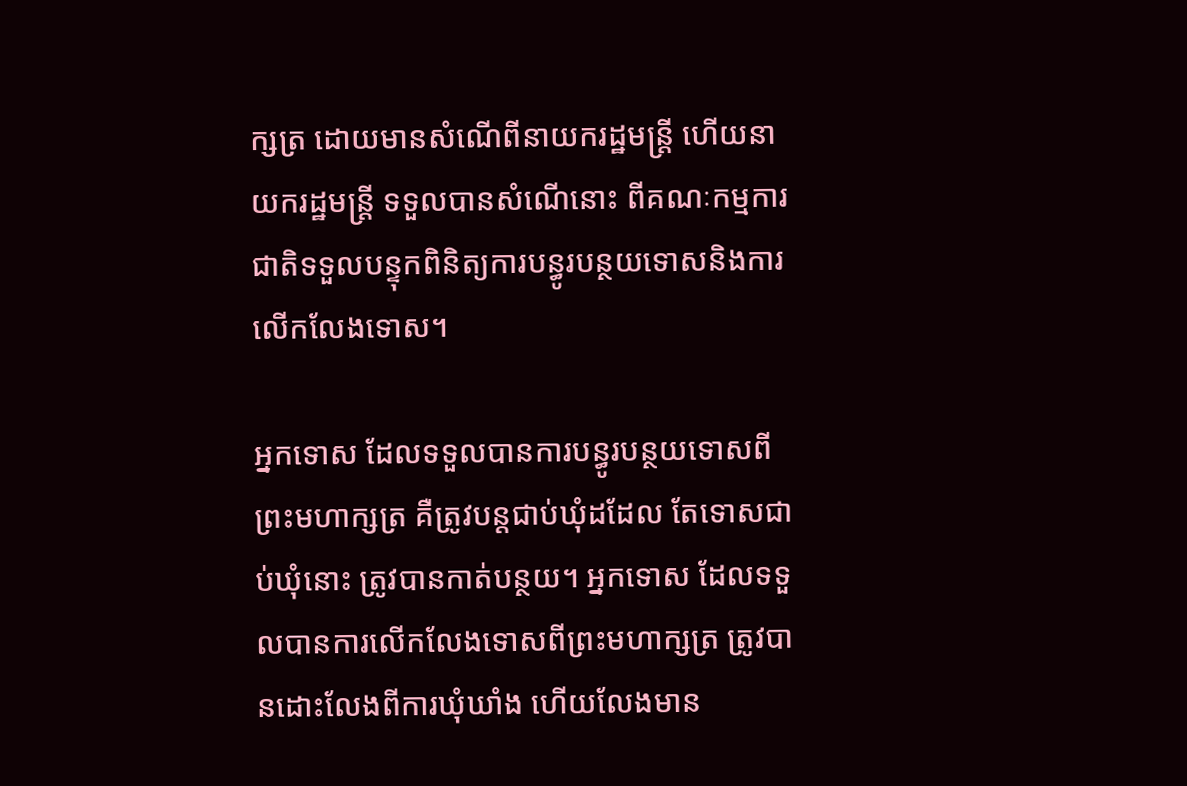ក្សត្រ ដោយមានសំណើពីនាយករដ្ឋមន្រ្តី ហើយនាយករដ្ឋមន្រ្តី ទទួលបានសំណើនោះ ពីគណៈកម្មការជាតិទទួលបន្ទុកពិនិត្យការបន្ធូរបន្ថយទោសនិងការលើកលែងទោស។

អ្នកទោស ដែលទទួលបានការបន្ធូរបន្ថយទោសពីព្រះមហាក្សត្រ គឺត្រូវបន្តជាប់ឃុំដដែល តែទោសជាប់ឃុំនោះ ត្រូវបានកាត់បន្ថយ។ អ្នកទោស ដែលទទួលបានការលើកលែងទោសពីព្រះមហាក្សត្រ ត្រូវបានដោះលែងពីការឃុំឃាំង ហើយលែងមាន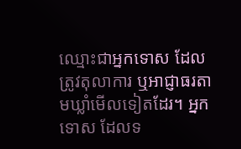ឈ្មោះជាអ្នកទោស ដែលត្រូវតុលាការ ឬអាជ្ញាធរតាមឃ្លាំមើលទៀតដែរ។ អ្នកទោស ដែលទ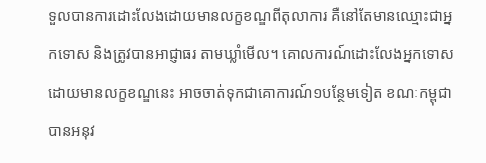ទួលបានការដោះលែងដោយមានលក្ខខណ្ឌពីតុលាការ គឺនៅតែមានឈ្មោះជាអ្នកទោស និងត្រូវបានអាជ្ញាធរ តាមឃ្លាំមើល។ គោលការណ៍ដោះលែងអ្នកទោស ដោយមានលក្ខខណ្ឌនេះ អាចចាត់ទុកជាគោការណ៍១បន្ថែមទៀត ខណៈកម្ពុជា បានអនុវ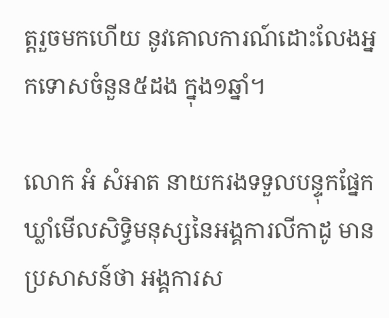ត្តរួចមកហើយ នូវគោលការណ៍ដោះលែងអ្នកទោសចំនួន៥ដង ក្នុង១ឆ្នាំ។

លោក អំ សំអាត នាយករងទទួលបន្ទុកផ្នែកឃ្លាំមើលសិទ្ធិមនុស្សនៃអង្គការលីកាដូ មានប្រសាសន៍ថា អង្គការស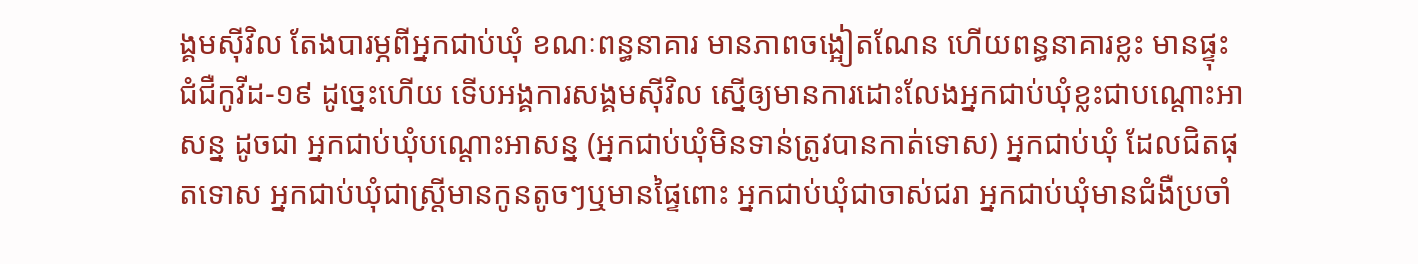ង្គមស៊ីវិល តែងបារម្ភពីអ្នកជាប់ឃុំ ខណៈពន្ធនាគារ មានភាពចង្អៀតណែន ហើយពន្ធនាគារខ្លះ មានផ្ទុះជំជឺកូវីដ-១៩ ដូច្នេះហើយ ទើបអង្គការសង្គមស៊ីវិល ស្នើឲ្យមានការដោះលែងអ្នកជាប់ឃុំខ្លះជាបណ្តោះអាសន្ន ដូចជា អ្នកជាប់ឃុំបណ្តោះអាសន្ន (អ្នកជាប់ឃុំមិនទាន់ត្រូវបានកាត់ទោស) អ្នកជាប់ឃុំ ដែលជិតផុតទោស អ្នកជាប់ឃុំជាស្រ្តីមានកូនតូចៗឬមានផ្ទៃពោះ អ្នកជាប់ឃុំជាចាស់ជរា អ្នកជាប់ឃុំមានជំងឺប្រចាំ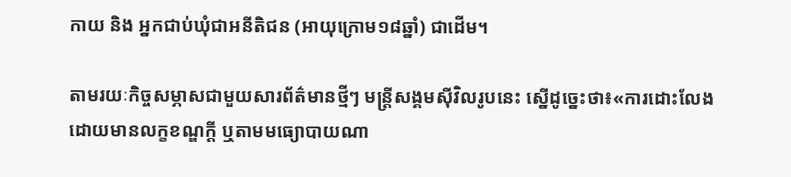កាយ និង អ្នកជាប់ឃុំជាអនីតិជន (អាយុក្រោម១៨ឆ្នាំ) ជាដើម។

តាមរយៈកិច្ចសម្ភាសជាមួយសារព័ត៌មានថ្មីៗ មន្រ្តីសង្គមស៊ីវិលរូបនេះ ស្នើដូច្នេះថា៖«ការដោះលែង ដោយមានលក្ខខណ្ឌក្តី ឬតាមមធ្យោបាយណា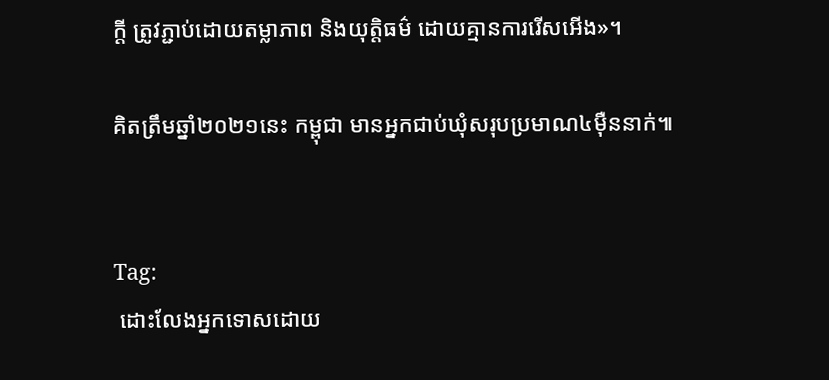ក្តី ត្រូវភ្ជាប់ដោយតម្លាភាព និងយុត្តិធម៌ ដោយគ្មានការរើសអើង»។

គិតត្រឹមឆ្នាំ២០២១នេះ កម្ពុជា មានអ្នកជាប់ឃុំសរុបប្រមាណ៤ម៉ឺននាក់៕


Tag:
 ដោះលែងអ្នកទោសដោយ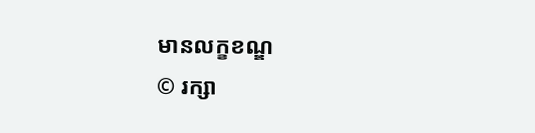មានលក្ខខណ្ឌ
© រក្សា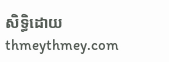សិទ្ធិដោយ thmeythmey.com